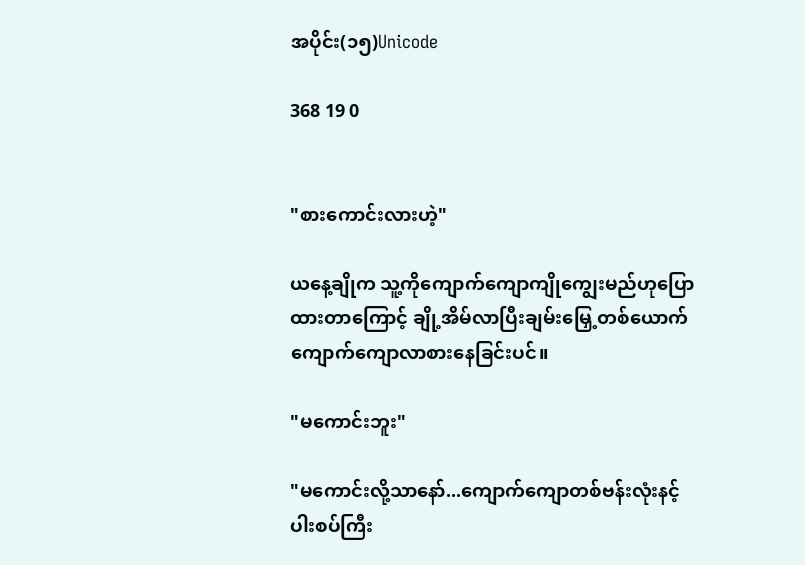အပိုင်း(၁၅)Unicode

368 19 0


"စားကောင်းလားဟဲ့"

ယနေ့ချိုက သူ့ကိုကျောက်ကျောကျိုကျွေးမည်ဟုပြောထားတာကြောင့် ချို့အိမ်လာပြီးချမ်းမြှေ့တစ်ယောက်ကျောက်ကျောလာစားနေခြင်းပင်။

"မကောင်းဘူး"

"မကောင်းလို့သာနော်...ကျောက်ကျောတစ်ဗန်းလုံးနင့်ပါးစပ်ကြီး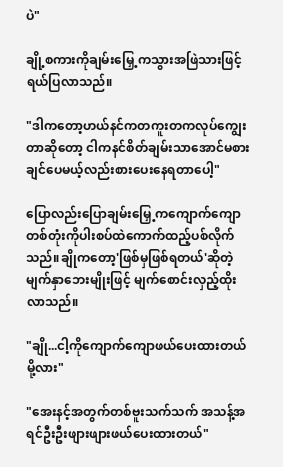ပဲ"

ချို့စကားကိုချမ်းမြှေ့ကသွားအဖြဲသားဖြင့်ရယ်ပြလာသည်။

"ဒါကတော့ဟယ်နင်ကတကူးတကလုပ်ကျွေးတာဆိုတော့ ငါကနင်စိတ်ချမ်းသာအောင်မစားချင်ပေမယ့်လည်းစားပေးနေရတာပေါ့"

ပြောလည်းပြောချမ်းမြှေ့ကကျောက်ကျောတစ်တုံးကိုပါးစပ်ထဲကောက်ထည့်ပစ်လိုက်သည်။ချိုကတော့'ဖြစ်မှဖြစ်ရတယ်'ဆိုတဲ့မျက်နှာဘေးမျိုးဖြင့် မျက်စောင်းလှည့်ထိုးလာသည်။

"ချို...ငါ့ကိုကျောက်ကျောဖယ်ပေးထားတယ်မို့လား"

"အေးနင့်အတွက်တစ်ဗူးသက်သက် အသန့်အရင်ဦးဦးဖျားဖျားဖယ်ပေးထားတယ်"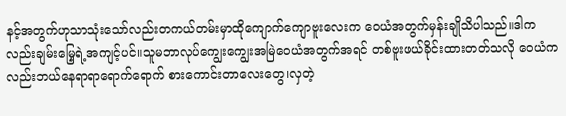နင့်အတွက်ဟုသာသုံးသော်လည်းတကယ်တမ်းမှာထိုကျောက်ကျောဗူးလေးက ဝေယံအတွက်မှန်းချိုသိပါသည်။ဒါကလည်းချမ်းမြှေ့ရဲ့အကျင့်ပင်။သူမဘာလုပ်ကျွေးကျွေးအမြဲဝေယံအတွက်အရင် တစ်ဗူးဖယ်ခိုင်းထားတတ်သလို ဝေယံကလည်းဘယ်နေရာရာရောက်ရောက် စားကောင်းတာလေးတွေ၊လှတဲ့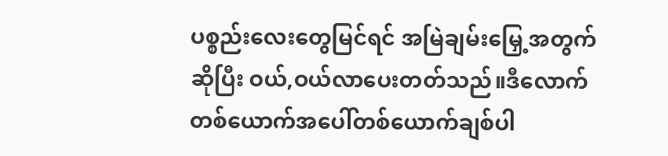ပစ္စည်းလေးတွေမြင်ရင် အမြဲချမ်းမြှေ့အတွက်ဆိုပြီး ဝယ်,ဝယ်လာပေးတတ်သည်။ဒီလောက်တစ်ယောက်အပေါ်တစ်ယောက်ချစ်ပါ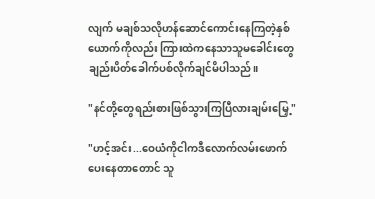လျက် မချစ်သလိုဟန်ဆောင်ကောင်းနေကြတဲ့နှစ်ယောက်ကိုလည်း ကြားထဲကနေသာသူမခေါင်းတွေချည်းပိတ်ခေါက်ပစ်လိုက်ချင်မိပါသည်။

"နင်တို့တွေရည်းစားဖြစ်သွားကြပြီလားချမ်းမြှေ့"

"ဟင့်အင်း...ဝေယံကိုငါကဒီလောက်လမ်းဖောက်ပေးနေတာတောင် သူ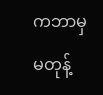ကဘာမှမတုန့်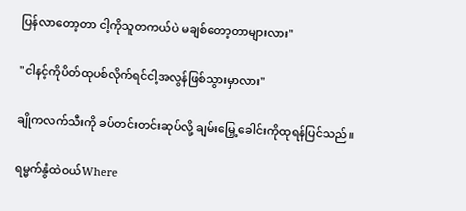ပြန်လာတော့တာ ငါ့ကိုသူတကယ်ပဲ မချစ်တော့တာများလား"

"ငါနင့်ကိုပိတ်ထုပစ်လိုက်ရင်ငါ့အလွန်ဖြစ်သွားမှာလား"

ချိုကလက်သီးကို ခပ်တင်းတင်းဆုပ်လို့ ချမ်းမြှေ့ခေါင်းကိုထုရန်ပြင်သည်။

ရမ္မက်နွံထဲဝယ်Where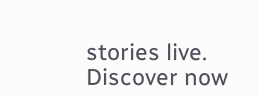stories live. Discover now